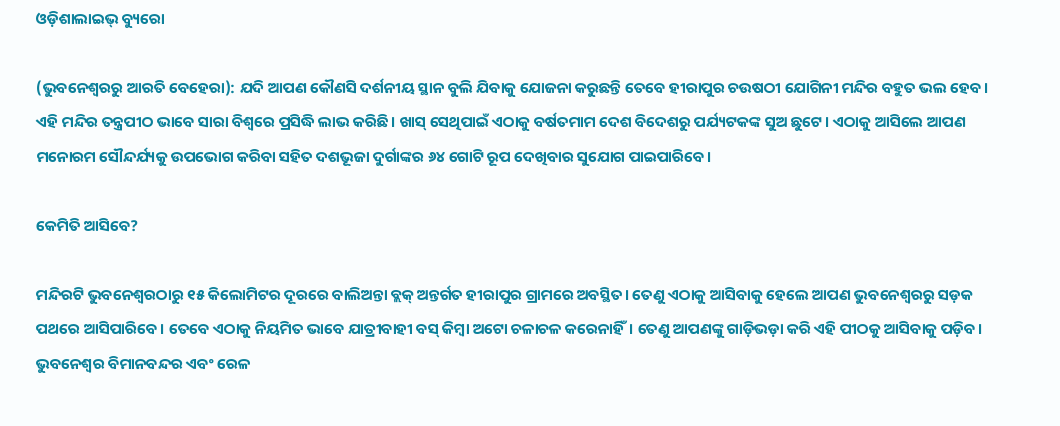ଓଡ଼ିଶାଲାଇଭ୍ ବ୍ୟୁରୋ

(ଭୁବନେଶ୍ଵରରୁ ଆରତି ବେହେରା): ଯଦି ଆପଣ କୌଣସି ଦର୍ଶନୀୟ ସ୍ଥାନ ବୁଲି ଯିବାକୁ ଯୋଜନା କରୁଛନ୍ତି ତେବେ ହୀରାପୁର ଚଉଷଠୀ ଯୋଗିନୀ ମନ୍ଦିର ବହୁତ ଭଲ ହେବ। ଏହି ମନ୍ଦିର ତନ୍ତ୍ରପୀଠ ଭାବେ ସାରା ବିଶ୍ଵରେ ପ୍ରସିଦ୍ଧି ଲାଭ କରିଛି। ଖାସ୍ ସେଥିପାଇଁ ଏଠାକୁ ବର୍ଷତମାମ ଦେଶ ବିଦେଶରୁ ପର୍ଯ୍ୟଟକଙ୍କ ସୁଅ ଛୁଟେ। ଏଠାକୁ ଆସିଲେ ଆପଣ ମନୋରମ ସୌନ୍ଦର୍ଯ୍ୟକୁ ଉପଭୋଗ କରିବା ସହିତ ଦଶଭୂଜା ଦୁର୍ଗାଙ୍କର ୬୪ ଗୋଟି ରୂପ ଦେଖିବାର ସୁଯୋଗ ପାଇପାରିବେ।

କେମିତି ଆସିବେ?

ମନ୍ଦିରଟି ଭୁବନେଶ୍ଵରଠାରୁ ୧୫ କିଲୋମିଟର ଦୂରରେ ବାଲିଅନ୍ତା ବ୍ଲକ୍ ଅନ୍ତର୍ଗତ ହୀରାପୁର ଗ୍ରାମରେ ଅବସ୍ଥିତ। ତେଣୁ ଏଠାକୁ ଆସିବାକୁ ହେଲେ ଆପଣ ଭୁବନେଶ୍ଵରରୁ ସଡ଼କ ପଥରେ ଆସିପାରିବେ। ତେବେ ଏଠାକୁ ନିୟମିତ ଭାବେ ଯାତ୍ରୀବାହୀ ବସ୍ କିମ୍ବା ଅଟୋ ଚଳାଚଳ କରେନାହିଁ। ତେଣୁ ଆପଣଙ୍କୁ ଗାଡ଼ିଭଡ଼ା କରି ଏହି ପୀଠକୁ ଆସିବାକୁ ପଡ଼ିବ। ଭୁବନେଶ୍ଵର ବିମାନବନ୍ଦର ଏବଂ ରେଳ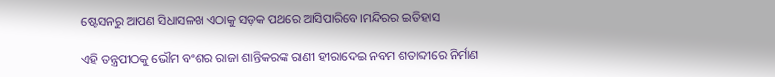ଷ୍ଟେସନ‌ରୁ ଆପଣ ସିଧାସଳଖ ଏଠାକୁ ସଡ଼କ ପଥରେ ଆସିପାରିବେ।ମନ୍ଦିରର ଇତିହାସ

ଏହି ତନ୍ତ୍ରପୀଠକୁ ଭୌମ ବଂଶର ରାଜା ଶାନ୍ତିକରଙ୍କ ରାଣୀ ହୀରାଦେଇ ନବମ ଶତାବ୍ଦୀରେ ନିର୍ମାଣ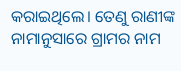କରାଇଥିଲେ। ତେଣୁ ରାଣୀଙ୍କ ନାମାନୁସାରେ ଗ୍ରାମର ନାମ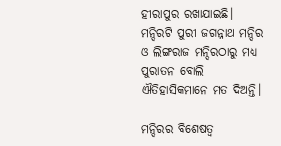ହୀରାପୁର ରଖାଯାଇଛି। ମନ୍ଦିରଟି ପୁରୀ ଜଗନ୍ନାଥ ମନ୍ଦିର ଓ ଲିଙ୍ଗରାଜ ମନ୍ଦିରଠାରୁ ମଧ୍ୟ ପୁରାତନ ବୋଲି ଐତିହାସିକମାନେ ମତ ଦିଅନ୍ତି।

ମନ୍ଦିରର ବିଶେଷତ୍ଵ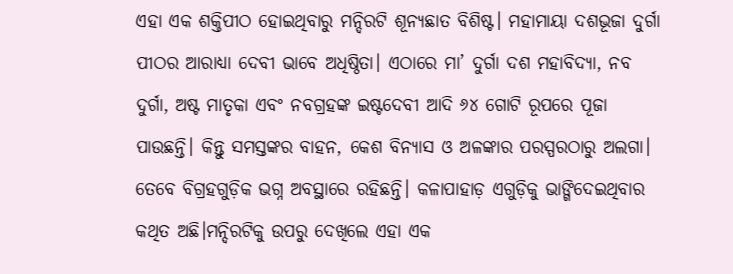ଏହା ଏକ ଶକ୍ତିପୀଠ ହୋଇଥିବାରୁ ମନ୍ଦିରଟି ଶୂନ୍ୟଛାତ ବିଶିଷ୍ଟ। ମହାମାୟା ଦଶଭୂଜା ଦୁର୍ଗା ପୀଠର ଆରାଧ୍ୟା ଦେବୀ ଭାବେ ଅଧିଷ୍ଠିତା। ଏଠାରେ ମା’ ଦୁର୍ଗା ଦଶ ମହାବିଦ୍ୟା, ନବ ଦୁର୍ଗା, ଅଷ୍ଟ ମାତୃକା ଏବଂ ନବଗ୍ରହଙ୍କ ଇଷ୍ଟଦେବୀ ଆଦି ୬୪ ଗୋଟି ରୂପରେ ପୂଜା ପାଉଛନ୍ତି। କିନ୍ତୁ ସମସ୍ତଙ୍କର ବାହନ, କେଶ ବିନ୍ୟାସ ଓ ଅଳଙ୍କାର ପରସ୍ପରଠାରୁ ଅଲଗା। ତେବେ ବିଗ୍ରହଗୁଡ଼ିକ ଭଗ୍ନ ଅବସ୍ଥାରେ ରହିଛନ୍ତି। କଳାପାହାଡ଼ ଏଗୁଡ଼ିକୁ ଭାଙ୍ଗିଦେଇଥିବାର କଥିତ ଅଛି।ମନ୍ଦିରଟିକୁ ଉପରୁ ଦେଖିଲେ ଏହା ଏକ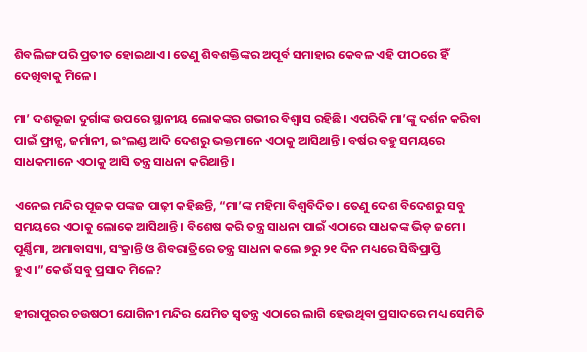ଶିବଲିଙ୍ଗ ପରି ପ୍ରତୀତ ହୋଇଥାଏ। ତେଣୁ ଶିବଶକ୍ତିଙ୍କର ଅପୂର୍ବ ସମାହାର କେବଳ ଏହି ପୀଠରେ ହିଁ ଦେଖିବାକୁ ମିଳେ।

ମା’ ଦଶଭୂଜା ଦୁର୍ଗାଙ୍କ ଉପରେ ସ୍ଥାନୀୟ ଲୋକଙ୍କର ଗଭୀର ବିଶ୍ଵାସ ରହିଛି। ଏପରିକି ମା’ଙ୍କୁ ଦର୍ଶନ କରିବା ପାଇଁ ଫ୍ରାନ୍ସ, ଜର୍ମାନୀ, ଇଂଲଣ୍ଡ ଆଦି ଦେଶରୁ ଭକ୍ତମାନେ ଏଠାକୁ ଆସିଥାନ୍ତି। ବର୍ଷର ବହୁ ସମୟରେ ସାଧକମାନେ ଏଠାକୁ ଆସି ତନ୍ତ୍ର ସାଧନା କରିଥାନ୍ତି।

ଏନେଇ ମନ୍ଦିର ପୂଜକ ପଙ୍କଜ ପାଢ଼ୀ କହିଛନ୍ତି, “ମା’ଙ୍କ ମହିମା ବିଶ୍ଵବିଦିତ। ତେଣୁ ଦେଶ ବିଦେଶରୁ ସବୁ ସମୟରେ ଏଠାକୁ ଲୋକେ ଆସିଥାନ୍ତି। ବିଶେଷ କରି ତନ୍ତ୍ର ସାଧନା ପାଇଁ ଏଠାରେ ସାଧକଙ୍କ ଭିଡ଼ ଜମେ। ପୂର୍ଣ୍ଣିମା, ଅମାବାସ୍ୟା, ସଂକ୍ରାନ୍ତି ଓ ଶିବରାତ୍ରିରେ ତନ୍ତ୍ର ସାଧନା କଲେ ୭ରୁ ୨୧ ଦିନ ମଧ୍ୟରେ ସିଦ୍ଧିପ୍ରାପ୍ତି ହୁଏ।”କେଉଁ ସବୁ ପ୍ରସାଦ ମିଳେ?

ହୀରାପୁରର ଚଉଷଠୀ ଯୋଗିନୀ ମନ୍ଦିର ଯେମିତ ସ୍ଵତନ୍ତ୍ର ଏଠାରେ ଲାଗି ହେଉଥିବା ପ୍ରସାଦରେ ମଧ୍ୟ ସେମିତି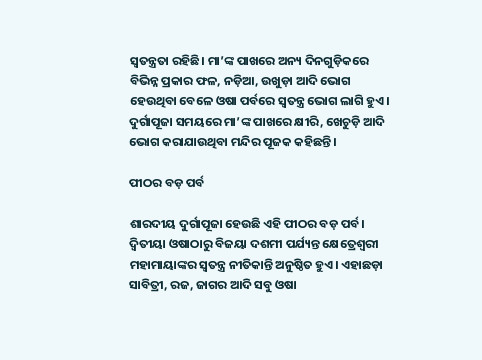ସ୍ଵତନ୍ତ୍ରତା ରହିଛି। ମା’ଙ୍କ ପାଖରେ ଅନ୍ୟ ଦିନଗୁଡ଼ିକରେ ବିଭିନ୍ନ ପ୍ରକାର ଫଳ, ନଡ଼ିଆ, ଉଖୁଡ଼ା ଆଦି ଭୋଗ ହେଉଥିବା ବେଳେ ଓଷା ପର୍ବରେ ସ୍ଵତନ୍ତ୍ର ଭୋଗ ଲାଗି ହୁଏ। ଦୁର୍ଗାପୂଜା ସମୟରେ ମା’ଙ୍କ ପାଖରେ କ୍ଷୀରି, ଖେଚୁଡ଼ି ଆଦି ଭୋଗ କରାଯାଉଥିବା ମନ୍ଦିର ପୂଜକ କହିଛନ୍ତି।

ପୀଠର ବଡ଼ ପର୍ବ

ଶାରଦୀୟ ଦୁର୍ଗାପୂଜା ହେଉଛି ଏହି ପୀଠର ବଡ଼ ପର୍ବ। ଦ୍ଵିତୀୟା ଓଷାଠାରୁ ବିଜୟା ଦଶମୀ ପର୍ଯ୍ୟନ୍ତ କ୍ଷେତ୍ରେଶ୍ଵରୀ ମହାମାୟାଙ୍କର ସ୍ଵତନ୍ତ୍ର ନୀତିକାନ୍ତି ଅନୁଷ୍ଠିତ ହୁଏ। ଏହାଛଡ଼ା ସାବିତ୍ରୀ, ରଜ, ଜାଗର ଆଦି ସବୁ ଓଷା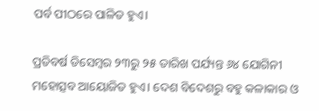ପର୍ବ ପୀଠରେ ପାଳିତ ହୁଏ।

ପ୍ରତିବର୍ଷ ଡିସେମ୍ବର ୨୩ରୁ ୨୫ ତାରିଖ ପର୍ଯ୍ୟନ୍ତ ୬୪ ଯୋଗିନୀ ମହୋତ୍ସବ ଆୟୋଜିତ ହୁଏ। ଦେଶ ବିଦେଶରୁ ବହୁ କଳାକାର ଓ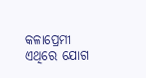କଳାପ୍ରେମୀ ଏଥିରେ ଯୋଗ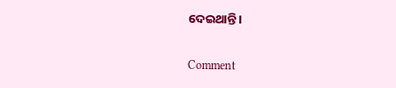ଦେଇଥାନ୍ତି।

Comment